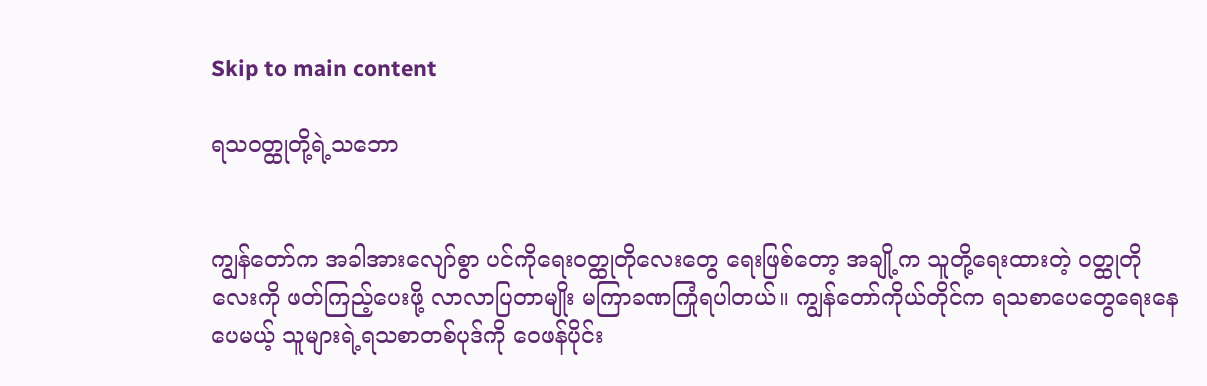Skip to main content

ရသဝတ္ထုတို့ရဲ့သဘော


ကျွန်တော်က အခါအားလျော်စွာ ပင်ကိုရေးဝတ္ထုတိုလေးတွေ ရေးဖြစ်တော့ အချို့က သူတို့ရေးထားတဲ့ ၀တ္ထုတိုလေးကို ဖတ်ကြည့်ပေးဖို့ လာလာပြတာမျိုး မကြာခဏကြုံရပါတယ်။ ကျွန်တော်ကိုယ်တိုင်က ရသစာပေတွေရေးနေပေမယ့် သူများရဲ့ရသစာတစ်ပုဒ်ကို ဝေဖန်ပိုင်း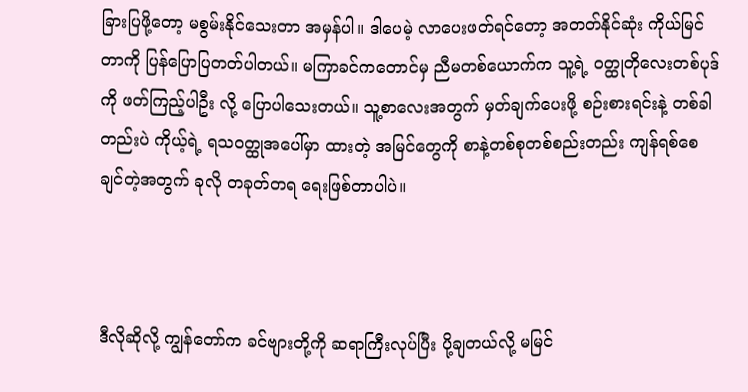ခြားပြဖို့တော့ မစွမ်းနိုင်သေးတာ အမှန်ပါ။ ဒါပေမဲ့ လာပေးဖတ်ရင်တော့ အတတ်နိုင်ဆုံး ကိုယ်မြင်တာကို ပြန်ပြောပြတတ်ပါတယ်။ မကြာခင်ကတောင်မှ ညီမတစ်ယောက်က သူ့ရဲ့ ၀တ္ထုတိုလေးတစ်ပုဒ်ကို ဖတ်ကြည့်ပါဦး လို့ ပြောပါသေးတယ်။ သူ့စာလေးအတွက် မှတ်ချက်ပေးဖို့ စဉ်းစားရင်းနဲ့ တစ်ခါတည်းပဲ ကိုယ့်ရဲ့ ရသဝတ္ထုအပေါ်မှာ ထားတဲ့ အမြင်တွေကို စာနဲ့တစ်စုတစ်စည်းတည်း ကျန်ရစ်စေချင်တဲ့အတွက် ခုလို တခုတ်တရ ရေးဖြစ်တာပါပဲ။



ဒီလိုဆိုလို့ ကျွန်တော်က ခင်ဗျားတို့ကို ဆရာကြီးလုပ်ပြီး ပို့ချတယ်လို့ မမြင်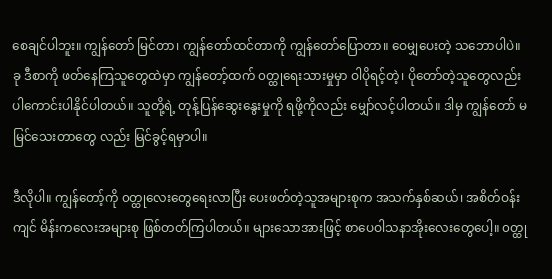စေချင်ပါဘူး။ ကျွန်တော် မြင်တာ၊ ကျွန်တော်ထင်တာကို ကျွန်တော်ပြောတာ။ ဝေမျှပေးတဲ့ သဘောပါပဲ။ ခု ဒီစာကို ဖတ်နေကြသူတွေထဲမှာ ကျွန်တော့်ထက် ၀တ္ထုရေးသားမှုမှာ ဝါပိုရင့်တဲ့၊ ပိုတော်တဲ့သူတွေလည်း ပါကောင်းပါနိုင်ပါတယ်။ သူတို့ရဲ့ တုန့်ပြန်ဆွေးနွေးမှုကို ရဖို့ကိုလည်း မျှော်လင့်ပါတယ်။ ဒါမှ ကျွန်တော် မမြင်သေးတာတွေ လည်း မြင်ခွင့်ရမှာပါ။

ဒီလိုပါ။ ကျွန်တော့်ကို ၀တ္ထုလေးတွေရေးလာပြီး ပေးဖတ်တဲ့သူအများစုက အသက်နှစ်ဆယ်၊ အစိတ်ဝန်းကျင် မိန်းကလေးအများစု ဖြစ်တတ်ကြပါတယ်။ များသောအားဖြင့် စာပေဝါသနာအိုးလေးတွေပေါ့။ ၀တ္ထု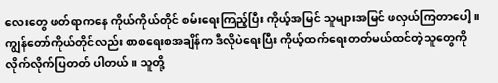လေးတွေ ဖတ်ရာကနေ ကိုယ်ကိုယ်တိုင် စမ်းရေးကြည့်ပြီး ကိုယ့်အမြင် သူများအမြင် ဖလှယ်ကြတာပေါ့။ ကျွန်တော်ကိုယ်တိုင်လည်း စာစရေးစအချိန်က ဒီလိုပဲရေးပြီး ကိုယ့်ထက်ရေးတတ်မယ်ထင်တဲ့သူတွေကို လိုက်လိုက်ပြတတ် ပါတယ်။ သူတို့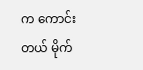က ကောင်းတယ် မိုက်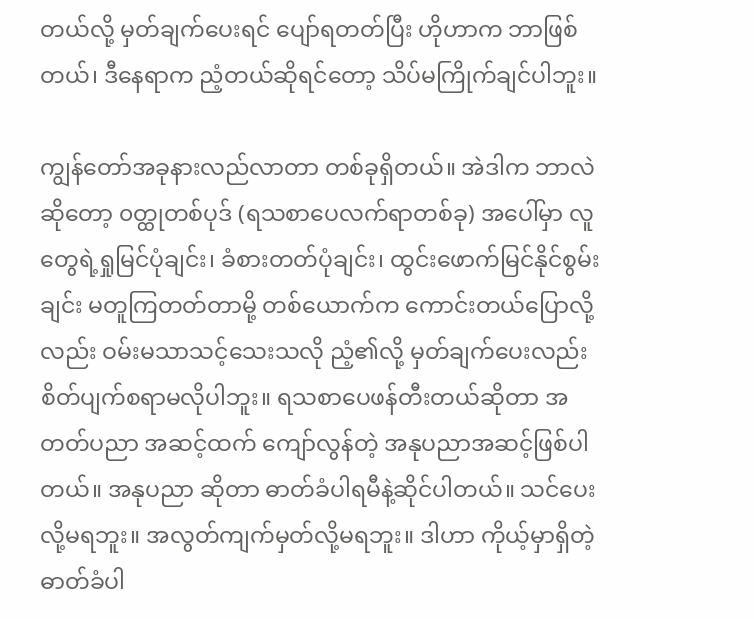တယ်လို့ မှတ်ချက်ပေးရင် ပျော်ရတတ်ပြီး ဟိုဟာက ဘာဖြစ်တယ်၊ ဒီနေရာက ညံ့တယ်ဆိုရင်တော့ သိပ်မကြိုက်ချင်ပါဘူး။

ကျွန်တော်အခုနားလည်လာတာ တစ်ခုရှိတယ်။ အဲဒါက ဘာလဲဆိုတော့ ၀တ္ထုတစ်ပုဒ် (ရသစာပေလက်ရာတစ်ခု) အပေါ်မှာ လူတွေရဲ့ရှုမြင်ပုံချင်း၊ ခံစားတတ်ပုံချင်း၊ ထွင်းဖောက်မြင်နိုင်စွမ်းချင်း မတူကြတတ်တာမို့ တစ်ယောက်က ကောင်းတယ်ပြောလို့လည်း ဝမ်းမသာသင့်သေးသလို ညံ့၏လို့ မှတ်ချက်ပေးလည်း စိတ်ပျက်စရာမလိုပါဘူး။ ရသစာပေဖန်တီးတယ်ဆိုတာ အတတ်ပညာ အဆင့်ထက် ကျော်လွန်တဲ့ အနုပညာအဆင့်ဖြစ်ပါတယ်။ အနုပညာ ဆိုတာ ဓာတ်ခံပါရမီနဲ့ဆိုင်ပါတယ်။ သင်ပေးလို့မရဘူး။ အလွတ်ကျက်မှတ်လို့မရဘူး။ ဒါဟာ ကိုယ့်မှာရှိတဲ့ ဓာတ်ခံပါ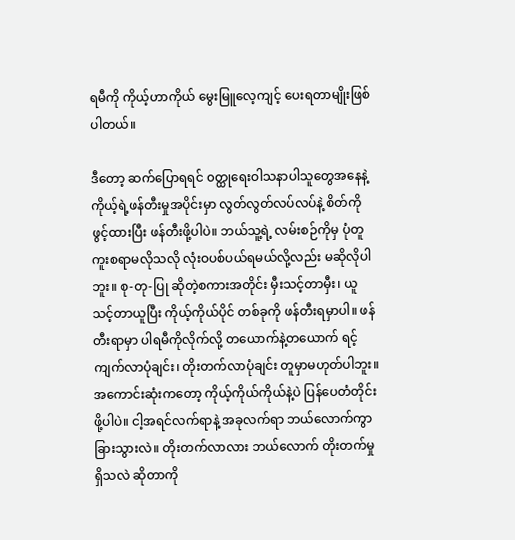ရမီကို ကိုယ့်ဟာကိုယ် မွေးမြူလေ့ကျင့် ပေးရတာမျိုးဖြစ်ပါတယ်။

ဒီတော့ ဆက်ပြောရရင် ၀တ္ထုရေးဝါသနာပါသူတွေအနေနဲ့ ကိုယ့်ရဲ့ဖန်တီးမှုအပိုင်းမှာ လွတ်လွတ်လပ်လပ်နဲ့ စိတ်ကိုဖွင့်ထားပြီး ဖန်တီးဖို့ပါပဲ။ ဘယ်သူ့ရဲ့ လမ်းစဉ်ကိုမှ ပုံတူကူးစရာမလိုသလို လုံးဝပစ်ပယ်ရမယ်လို့လည်း မဆိုလိုပါဘူး။ စု-တု-ပြု ဆိုတဲ့စကားအတိုင်း မှီးသင့်တာမှီး၊ ယူသင့်တာယူပြီး ကိုယ့်ကိုယ်ပိုင် တစ်ခုကို ဖန်တီးရမှာပါ။ ဖန်တီးရာမှာ ပါရမီကိုလိုက်လို့ တယောက်နဲ့တယောက် ရင့်ကျက်လာပုံချင်း၊ တိုးတက်လာပုံချင်း တူမှာမဟုတ်ပါဘူး။ အကောင်းဆုံးကတော့ ကိုယ့်ကိုယ်ကိုယ်နဲ့ပဲ ပြန်ပေတံတိုင်းဖို့ပါပဲ။ ငါ့အရင်လက်ရာနဲ့ အခုလက်ရာ ဘယ်လောက်ကွာခြားသွားလဲ။ တိုးတက်လာလား ဘယ်လောက် တိုးတက်မှုရှိသလဲ ဆိုတာကို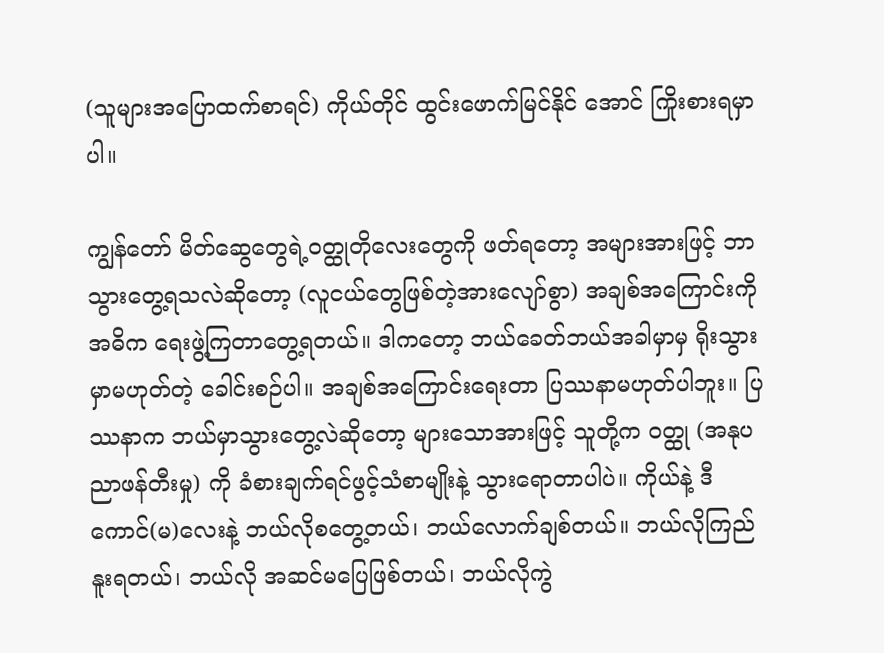(သူများအပြောထက်စာရင်) ကိုယ်တိုင် ထွင်းဖောက်မြင်နိုင် အောင် ကြိုးစားရမှာပါ။

ကျွန်တော် မိတ်ဆွေတွေရဲ့ဝတ္ထုတိုလေးတွေကို ဖတ်ရတော့ အများအားဖြင့် ဘာသွားတွေ့ရသလဲဆိုတော့ (လူငယ်တွေဖြစ်တဲ့အားလျော်စွာ) အချစ်အကြောင်းကို အဓိက ရေးဖွဲ့ကြတာတွေ့ရတယ်။ ဒါကတော့ ဘယ်ခေတ်ဘယ်အခါမှာမှ ရိုးသွားမှာမဟုတ်တဲ့ ခေါင်းစဉ်ပါ။ အချစ်အကြောင်းရေးတာ ပြဿနာမဟုတ်ပါဘူး။ ပြဿနာက ဘယ်မှာသွားတွေ့လဲဆိုတော့ များသောအားဖြင့် သူတို့က ၀တ္ထု (အနုပညာဖန်တီးမှု) ကို ခံစားချက်ရင်ဖွင့်သံစာမျိုးနဲ့ သွားရောတာပါပဲ။ ကိုယ်နဲ့ ဒီကောင်(မ)လေးနဲ့ ဘယ်လိုစတွေ့တယ်၊ ဘယ်လောက်ချစ်တယ်။ ဘယ်လိုကြည်နူးရတယ်၊ ဘယ်လို အဆင်မပြေဖြစ်တယ်၊ ဘယ်လိုကွဲ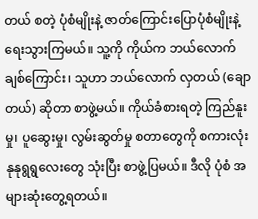တယ် စတဲ့ ပုံစံမျိုးနဲ့ ဇာတ်ကြောင်းပြောပုံစံမျိုးနဲ့ ရေးသွားကြမယ်။ သူ့ကို ကိုယ်က ဘယ်လောက်ချစ်ကြောင်း၊ သူဟာ ဘယ်လောက် လှတယ် (ချောတယ်) ဆိုတာ စာဖွဲ့မယ်။ ကိုယ်ခံစားရတဲ့ ကြည်နူးမှု၊ ပူဆွေးမှု၊ လွမ်းဆွတ်မှု စတာတွေကို စကားလုံးနုနုရွရွလေးတွေ သုံးပြီး စာဖွဲ့ပြမယ်။ ဒီလို ပုံစံ အများဆုံးတွေ့ရတယ်။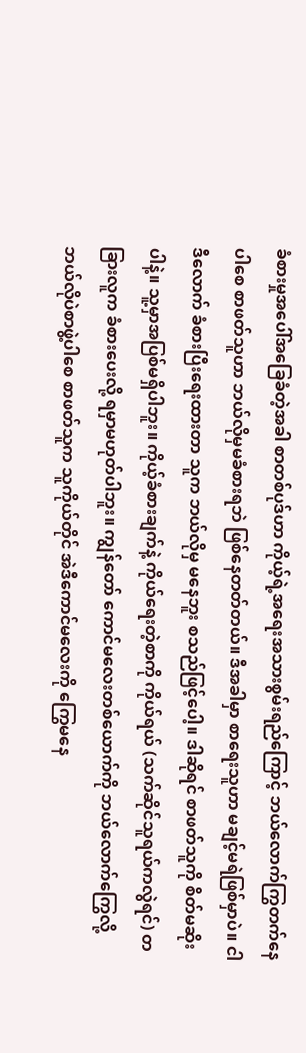ခံစားမှုအပေါ်အခြေခံတဲ့အခါ စာတစ်ပုဒ်ဟာ ကိုယ့်ရဲ့အရေးအသားစွမ်းရည်ကြောင့် ဘယ်လောက်ကြွတက်နေပါစေ စာဖတ်သူဟာ ဘယ်လိုမှမခံစားရဘဲ ဖြစ်နေတတ်တယ်။ ဒီအခါမှာ စာရေးသူဟာ မချင့်မရဲဖြစ်မှာပဲ။ ငါဒီလောက် ခံစားပြီးရေးထားတာ သူက ဘယ်လိုမှ မနေဘူး စသည်ဖြင့်ပေါ့။ ဒါဆိုရင် စာဖတ်သူကို စိတ်မဆိုးပါနဲ့။ သူ့မှာအပြစ်မရှိပါဘူး။ ကိုယ့်ခံစားချက်နဲ့ ကိုယ်ရေးတဲ့စာကို ကိုယ်ရယ် (သက်ဆိုင်သူရယ်ကလွဲရင်) တခြားလူက ခံစားပေးလို့ ရမှာမဟုတ်ပါဘူး။ ကျွန်တော် ကောင်မလေးတစ်ယောက်ကို ဘယ်လောက်ကြွေလို့ ဘယ်လိုပဲစာဖွဲ့ပါစေ စာဖတ်သူက သူကိုယ်တိုင် အဲဒီကောင်မလေးကို ကြွေမနေ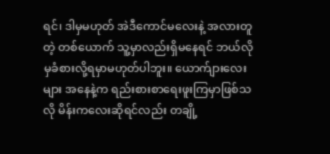ရင်၊ ဒါမှမဟုတ် အဲဒီကောင်မလေးနဲ့ အလားတူတဲ့ တစ်ယောက် သူ့မှာလည်းရှိမနေရင် ဘယ်လိုမှခံစားလို့ရမှာမဟုတ်ပါဘူး။ ယောက်ျားလေးများ အနေနဲ့က ရည်းစားစာရေးဖူးကြမှာဖြစ်သလို မိန်းကလေးဆိုရင်လည်း တချို့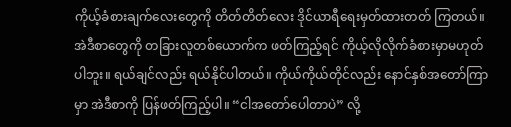ကိုယ့်ခံစားချက်လေးတွေကို တိတ်တိတ်လေး ဒိုင်ယာရီရေးမှတ်ထားတတ် ကြတယ်။ အဲဒီစာတွေကို တခြားလူတစ်ယောက်က ဖတ်ကြည့်ရင် ကိုယ့်လိုလိုက်ခံစားမှာမဟုတ်ပါဘူး။ ရယ်ချင်လည်း ရယ်နိုင်ပါတယ်။ ကိုယ်ကိုယ်တိုင်လည်း နောင်နှစ်အတော်ကြာမှာ အဲဒီစာကို ပြန်ဖတ်ကြည့်ပါ။ “ငါအတော်ပေါတာပဲ” လို့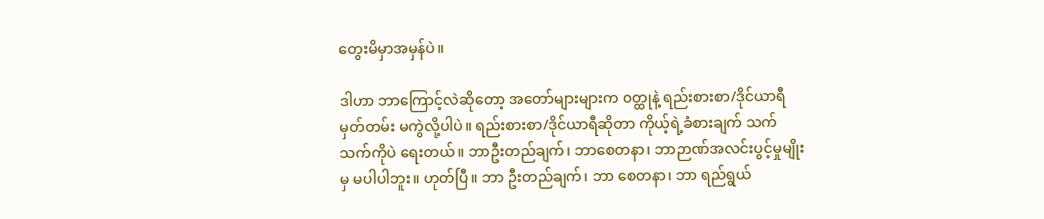တွေးမိမှာအမှန်ပဲ။

ဒါဟာ ဘာကြောင့်လဲဆိုတော့ အတော်များများက ၀တ္ထုနဲ့ ရည်းစားစာ/ဒိုင်ယာရီမှတ်တမ်း မကွဲလို့ပါပဲ။ ရည်းစားစာ/ဒိုင်ယာရီဆိုတာ ကိုယ့်ရဲ့ခံစားချက် သက်သက်ကိုပဲ ရေးတယ်။ ဘာဦးတည်ချက်၊ ဘာစေတနာ၊ ဘာဉာဏ်အလင်းပွင့်မှုမျိုးမှ မပါပါဘူး။ ဟုတ်ပြီ။ ဘာ ဦးတည်ချက်၊ ဘာ စေတနာ၊ ဘာ ရည်ရွယ်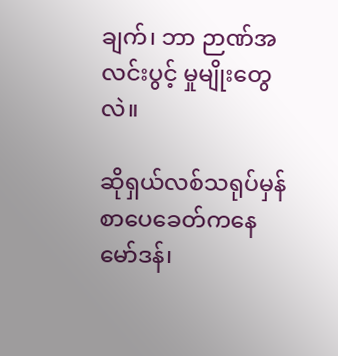ချက်၊ ဘာ ဉာဏ်အလင်းပွင့် မှုမျိုးတွေလဲ။

ဆိုရှယ်လစ်သရုပ်မှန်စာပေခေတ်ကနေ မော်ဒန်၊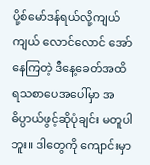ပို့စ်မော်ဒန်ရယ်လို့ကျယ်ကျယ် လောင်လောင် အော်နေကြတဲ့ ဒီနေ့ခေတ်အထိ ရသစာပေအပေါ်မှာ အဓိပ္ပာယ်ဖွင့်ဆိုပုံချင်း မတူပါဘူး။ ဒါတွေကို ကျောင်းမှာ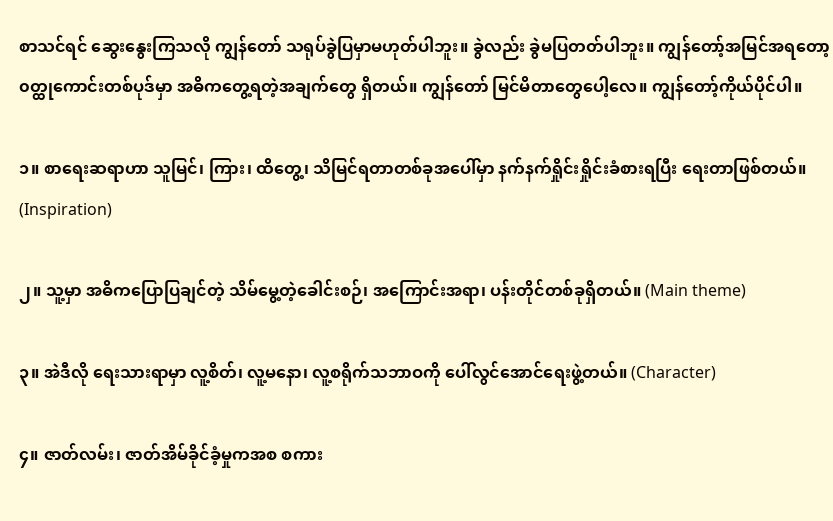စာသင်ရင် ဆွေးနွေးကြသလို ကျွန်တော် သရုပ်ခွဲပြမှာမဟုတ်ပါဘူး။ ခွဲလည်း ခွဲမပြတတ်ပါဘူး။ ကျွန်တော့်အမြင်အရတော့ ၀တ္ထုကောင်းတစ်ပုဒ်မှာ အဓိကတွေ့ရတဲ့အချက်တွေ ရှိတယ်။ ကျွန်တော် မြင်မိတာတွေပေါ့လေ။ ကျွန်တော့်ကိုယ်ပိုင်ပါ။

၁။ စာရေးဆရာဟာ သူမြင်၊ ကြား၊ ထိတွေ့၊ သိမြင်ရတာတစ်ခုအပေါ်မှာ နက်နက်ရှိုင်းရှိုင်းခံစားရပြီး ရေးတာဖြစ်တယ်။ (Inspiration)

၂။ သူ့မှာ အဓိကပြောပြချင်တဲ့ သိမ်မွေ့တဲ့ခေါင်းစဉ်၊ အကြောင်းအရာ၊ ပန်းတိုင်တစ်ခုရှိတယ်။ (Main theme)

၃။ အဲဒီလို ရေးသားရာမှာ လူ့စိတ်၊ လူ့မနော၊ လူ့စရိုက်သဘာဝကို ပေါ်လွင်အောင်ရေးဖွဲ့တယ်။ (Character)

၄။ ဇာတ်လမ်း၊ ဇာတ်အိမ်ခိုင်ခံ့မှုကအစ စကား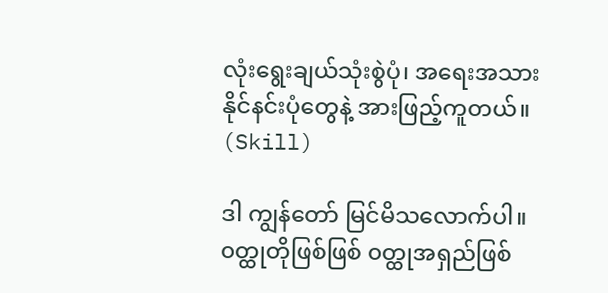လုံးရွေးချယ်သုံးစွဲပုံ၊ အရေးအသားနိုင်နင်းပုံတွေနဲ့ အားဖြည့်ကူတယ်။ (Skill)

ဒါ ကျွန်တော် မြင်မိသလောက်ပါ။ ၀တ္ထုတိုဖြစ်ဖြစ် ၀တ္ထုအရှည်ဖြစ်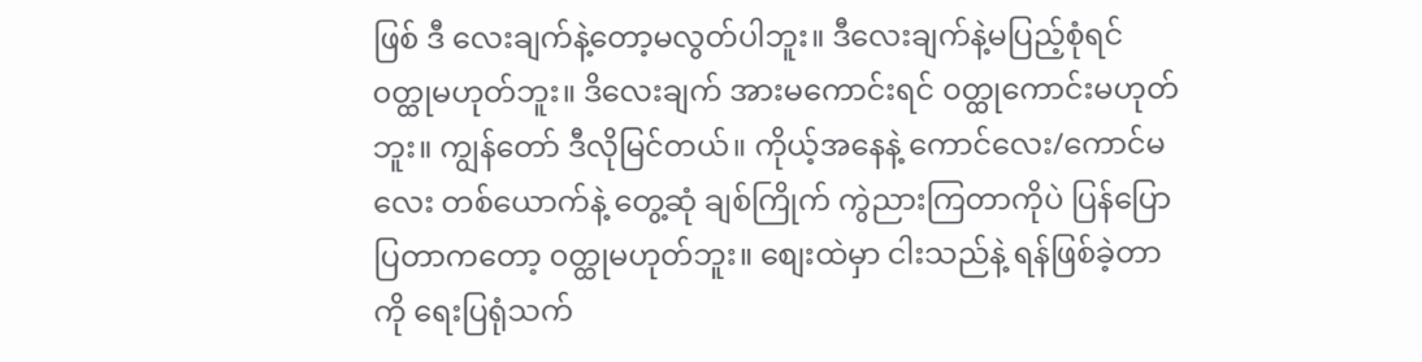ဖြစ် ဒီ လေးချက်နဲ့တော့မလွတ်ပါဘူး။ ဒီလေးချက်နဲ့မပြည့်စုံရင် ၀တ္ထုမဟုတ်ဘူး။ ဒိလေးချက် အားမကောင်းရင် ၀တ္ထုကောင်းမဟုတ်ဘူး။ ကျွန်တော် ဒီလိုမြင်တယ်။ ကိုယ့်အနေနဲ့ ကောင်လေး/ကောင်မလေး တစ်ယောက်နဲ့ တွေ့ဆုံ ချစ်ကြိုက် ကွဲညားကြတာကိုပဲ ပြန်ပြောပြတာကတော့ ၀တ္ထုမဟုတ်ဘူး။ စျေးထဲမှာ ငါးသည်နဲ့ ရန်ဖြစ်ခဲ့တာကို ရေးပြရုံသက်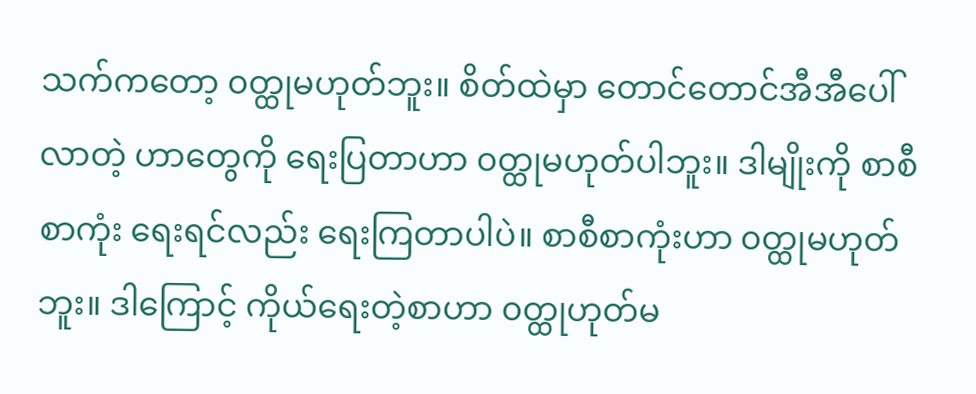သက်ကတော့ ၀တ္ထုမဟုတ်ဘူး။ စိတ်ထဲမှာ တောင်တောင်အီအီပေါ်လာတဲ့ ဟာတွေကို ရေးပြတာဟာ ၀တ္ထုမဟုတ်ပါဘူး။ ဒါမျိုးကို စာစီစာကုံး ရေးရင်လည်း ရေးကြတာပါပဲ။ စာစီစာကုံးဟာ ၀တ္ထုမဟုတ်ဘူး။ ဒါကြောင့် ကိုယ်ရေးတဲ့စာဟာ ၀တ္ထုဟုတ်မ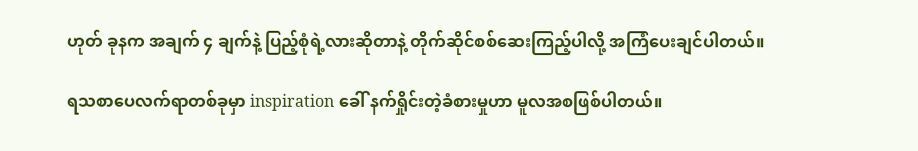ဟုတ် ခုနက အချက် ၄ ချက်နဲ့ ပြည့်စုံရဲ့လားဆိုတာနဲ့ တိုက်ဆိုင်စစ်ဆေးကြည့်ပါလို့ အကြံပေးချင်ပါတယ်။

ရသစာပေလက်ရာတစ်ခုမှာ inspiration ခေါ် နက်ရှိုင်းတဲ့ခံစားမှုဟာ မူလအစဖြစ်ပါတယ်။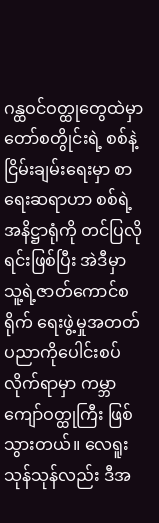ဂန္ထဝင်ဝတ္ထုတွေထဲမှာ တော်စတွိုင်းရဲ့ စစ်နဲ့ငြိမ်းချမ်းရေးမှာ စာရေးဆရာဟာ စစ်ရဲ့အနိဋ္ဌာရုံကို တင်ပြလိုရင်းဖြစ်ပြီး အဲဒီမှာ သူ့ရဲ့ဇာတ်ကောင်စရိုက် ရေးဖွဲ့မှုအတတ်ပညာကိုပေါင်းစပ်လိုက်ရာမှာ ကမ္ဘာကျော်ဝတ္ထုကြီး ဖြစ်သွားတယ်။ လေရူးသုန်သုန်လည်း ဒီအ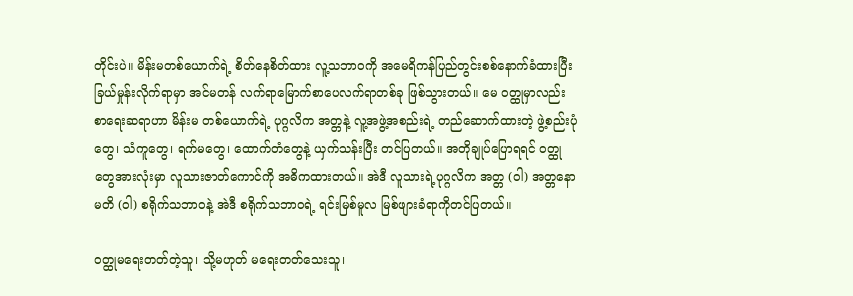တိုင်းပဲ။ မိန်းမတစ်ယောက်ရဲ့ စိတ်နေစိတ်ထား လူ့သဘာဝကို အမေရိကန်ပြည်တွင်းစစ်နောက်ခံထားပြီး ခြယ်မှုန်းလိုက်ရာမှာ အင်မတန် လက်ရာမြောက်စာပေလက်ရာတစ်ခု ဖြစ်သွားတယ်။ မေ ၀တ္ထုမှာလည်း စာရေးဆရာဟာ မိန်းမ တစ်ယောက်ရဲ့ ပုဂ္ဂလိက အတ္တနဲ့ လူ့အဖွဲ့အစည်းရဲ့ တည်ဆောက်ထားတဲ့ ဖွဲ့စည်းပုံတွေ၊ သံကူတွေ၊ ရက်မတွေ၊ ထောက်တံတွေနဲ့ ယှက်သန်းပြီး တင်ပြတယ်။ အတိုချုပ်ပြောရရင် ၀တ္ထုတွေအားလုံးမှာ လူသားဇာတ်ကောင်ကို အဓိကထားတယ်။ အဲဒီ လူသားရဲ့ပုဂ္ဂလိက အတ္တ (ဝါ) အတ္တနောမတိ (ဝါ) စရိုက်သဘာဝနဲ့ အဲဒီ စရိုက်သဘာဝရဲ့ ရင်းမြစ်မူလ မြစ်ဖျားခံရာကိုတင်ပြတယ်။

၀တ္ထုမရေးတတ်တဲ့သူ၊ သို့မဟုတ် မရေးတတ်သေးသူ၊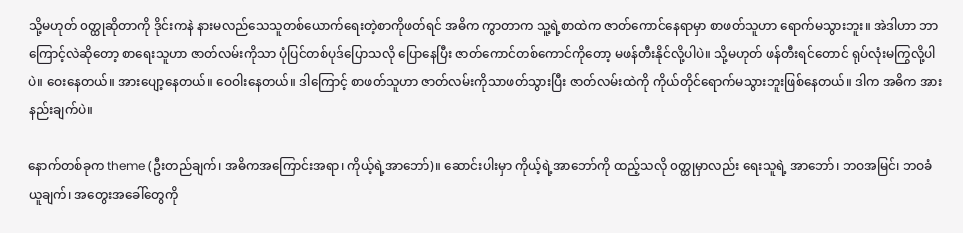သို့မဟုတ် ၀တ္ထုဆိုတာကို ဒိုင်းကနဲ နားမလည်သေသူတစ်ယောက်ရေးတဲ့စာကိုဖတ်ရင် အဓိက ကွာတာက သူ့ရဲ့စာထဲက ဇာတ်ကောင်နေရာမှာ စာဖတ်သူဟာ ရောက်မသွားဘူး။ အဲဒါဟာ ဘာကြောင့်လဲဆိုတော့ စာရေးသူဟာ ဇာတ်လမ်းကိုသာ ပုံပြင်တစ်ပုဒ်ပြောသလို ပြောနေပြီး ဇာတ်ကောင်တစ်ကောင်ကိုတော့ မဖန်တီးနိုင်လို့ပါပဲ။ သို့မဟုတ် ဖန်တီးရင်တောင် ရုပ်လုံးမကြွလို့ပါပဲ။ ဝေးနေတယ်။ အားပျော့နေတယ်။ ဝေဝါးနေတယ်။ ဒါကြောင့် စာဖတ်သူဟာ ဇာတ်လမ်းကိုသာဖတ်သွားပြီး ဇာတ်လမ်းထဲကို ကိုယ်တိုင်ရောက်မသွားဘူးဖြစ်နေတယ်။ ဒါက အဓိက အားနည်းချက်ပဲ။

နောက်တစ်ခုက theme (ဦးတည်ချက်၊ အဓိကအကြောင်းအရာ၊ ကိုယ့်ရဲ့အာဘော်)။ ဆောင်းပါးမှာ ကိုယ့်ရဲ့အာဘော်ကို ထည့်သလို ၀တ္ထုမှာလည်း ရေးသူရဲ့ အာဘော်၊ ဘဝအမြင်၊ ဘဝခံယူချက်၊ အတွေးအခေါ်တွေကို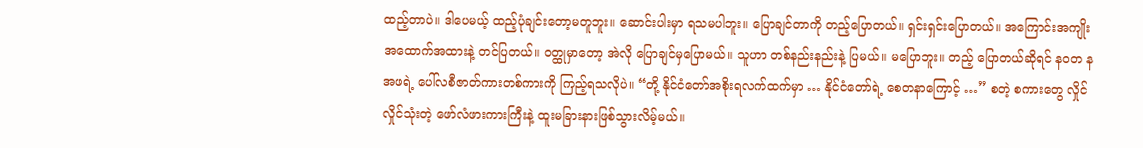ထည့်တာပဲ။ ဒါပေမယ့် ထည့်ပုံချင်းတော့မတူဘူး။ ဆောင်းပါးမှာ ရသမပါဘူး။ ပြောချင်တာကို တည့်ပြောတယ်။ ရှင်းရှင်းပြောတယ်။ အကြောင်းအကျိုး အထောက်အထားနဲ့ တင်ပြတယ်။ ၀တ္ထုမှာတော့ အဲလို ပြောချင်မှပြောမယ်။ သူဟာ တစ်နည်းနည်းနဲ့ ပြမယ်။ မပြောဘူး။ တည့် ပြောတယ်ဆိုရင် နဝတ နအဖရဲ့ ပေါ်လစီဇာတ်ကားတစ်ကားကို ကြည့်ရသလိုပဲ။ “တို့ နိုင်ငံတော်အစိုးရလက်ထက်မှာ … နိုင်ငံတော်ရဲ့ စေတနာကြောင့် …” စတဲ့ စကားတွေ လှိုင်လှိုင်သုံးတဲ့ ဖော်လံဖားကားကြီးနဲ့ ထူးမခြားနားဖြစ်သွားလိမ့်မယ်။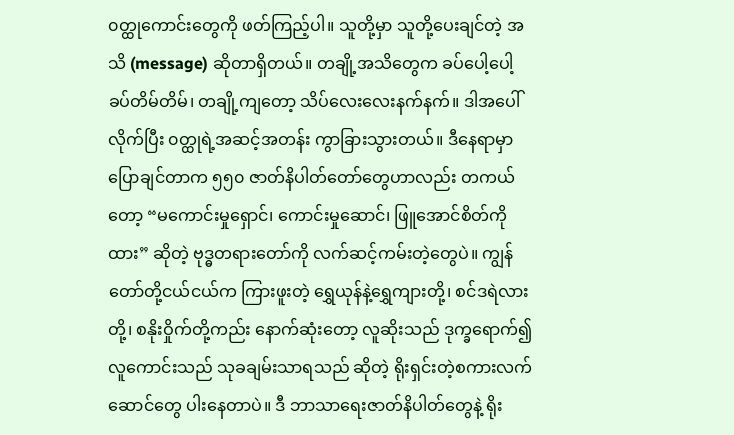၀တ္ထုကောင်းတွေကို ဖတ်ကြည့်ပါ။ သူတို့မှာ သူတို့ပေးချင်တဲ့ အသိ (message) ဆိုတာရှိတယ်။ တချို့အသိတွေက ခပ်ပေါ့ပေါ့ ခပ်တိမ်တိမ်၊ တချို့ကျတော့ သိပ်လေးလေးနက်နက်။ ဒါအပေါ်လိုက်ပြီး ၀တ္ထုရဲ့အဆင့်အတန်း ကွာခြားသွားတယ်။ ဒီနေရာမှာပြောချင်တာက ၅၅၀ ဇာတ်နိပါတ်တော်တွေဟာလည်း တကယ်တော့ “မကောင်းမှုရှောင်၊ ကောင်းမှုဆောင်၊ ဖြူအောင်စိတ်ကိုထား” ဆိုတဲ့ ဗုဒ္ဓတရားတော်ကို လက်ဆင့်ကမ်းတဲ့တွေပဲ။ ကျွန်တော်တို့ငယ်ငယ်က ကြားဖူးတဲ့ ရွှေယုန်နဲ့ရွှေကျားတို့၊ စင်ဒရဲလားတို့၊ စနိုးဝှိုက်တို့ကည်း နောက်ဆုံးတော့ လူဆိုးသည် ဒုက္ခရောက်၍ လူကောင်းသည် သုခချမ်းသာရသည် ဆိုတဲ့ ရိုးရှင်းတဲ့စကားလက်ဆောင်တွေ ပါးနေတာပဲ။ ဒီ ဘာသာရေးဇာတ်နိပါတ်တွေနဲ့ ရိုး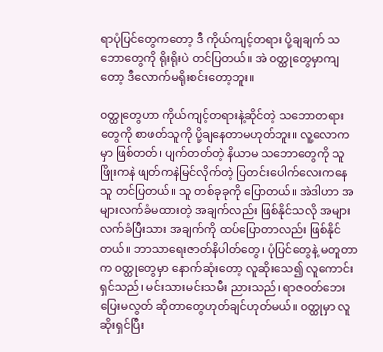ရာပုံပြင်တွေကတော့ ဒီ ကိုယ်ကျင့်တရား ပို့ချချက် သဘောတွေကို ရိုးရိုးပဲ တင်ပြတယ်။ အဲ ၀တ္ထုတွေမှာကျတော့ ဒီလောက်မရိုးစင်းတော့ဘူး။

၀တ္ထုတွေဟာ ကိုယ်ကျင့်တရားနဲ့ဆိုင်တဲ့ သဘောတရားတွေကို စာဖတ်သူကို ပို့ချနေတာမဟုတ်ဘူး။ လူ့လောကမှာ ဖြစ်တတ်၊ ပျက်တတ်တဲ့ နိယာမ သဘောတွေကို သူ ဖြိုးကနဲ ဖျတ်ကနဲမြင်လိုက်တဲ့ ပြတင်းပေါက်လေးကနေ သူ တင်ပြတယ်။ သူ တစ်ခုခုကို ပြောတယ်။ အဲဒါဟာ အများလက်ခံမထားတဲ့ အချက်လည်း ဖြစ်နိုင်သလို အများလက်ခံပြီးသား အချက်ကို ထပ်ပြောတာလည်း ဖြစ်နိုင်တယ်။ ဘာသာရေးဇာတ်နိပါတ်တွေ၊ ပုံပြင်တွေနဲ့ မတူတာက ၀တ္ထုတွေမှာ နောက်ဆုံးတော့ လူဆိုးသေ၍ လူကောင်းရှင်သည်၊ မင်းသားမင်းသမီး ညားသည်၊ ရာဇဝတ်ဘေးပြေးမလွတ် ဆိုတာတွေဟုတ်ချင်ဟုတ်မယ်။ ၀တ္ထုမှာ လူဆိုးရှင်ပြီး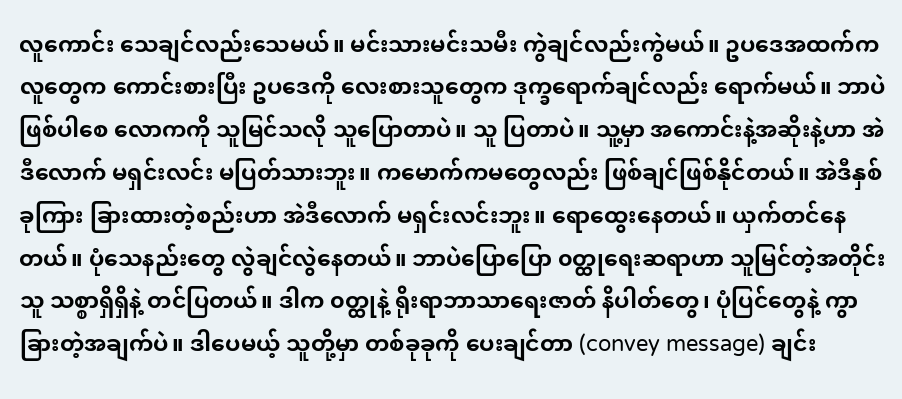လူကောင်း သေချင်လည်းသေမယ်။ မင်းသားမင်းသမီး ကွဲချင်လည်းကွဲမယ်။ ဥပဒေအထက်က လူတွေက ကောင်းစားပြီး ဥပဒေကို လေးစားသူတွေက ဒုက္ခရောက်ချင်လည်း ရောက်မယ်။ ဘာပဲဖြစ်ပါစေ လောကကို သူမြင်သလို သူပြောတာပဲ။ သူ ပြတာပဲ။ သူ့မှာ အကောင်းနဲ့အဆိုးနဲ့ဟာ အဲဒီလောက် မရှင်းလင်း မပြတ်သားဘူး။ ကမောက်ကမတွေလည်း ဖြစ်ချင်ဖြစ်နိုင်တယ်။ အဲဒီနှစ်ခုကြား ခြားထားတဲ့စည်းဟာ အဲဒီလောက် မရှင်းလင်းဘူး။ ရောထွေးနေတယ်။ ယှက်တင်နေတယ်။ ပုံသေနည်းတွေ လွဲချင်လွဲနေတယ်။ ဘာပဲပြောပြော ၀တ္ထုရေးဆရာဟာ သူမြင်တဲ့အတိုင်း သူ သစ္စာရှိရှိနဲ့ တင်ပြတယ်။ ဒါက ၀တ္ထုနဲ့ ရိုးရာဘာသာရေးဇာတ် နိပါတ်တွေ၊ ပုံပြင်တွေနဲ့ ကွာခြားတဲ့အချက်ပဲ။ ဒါပေမယ့် သူတို့မှာ တစ်ခုခုကို ပေးချင်တာ (convey message) ချင်း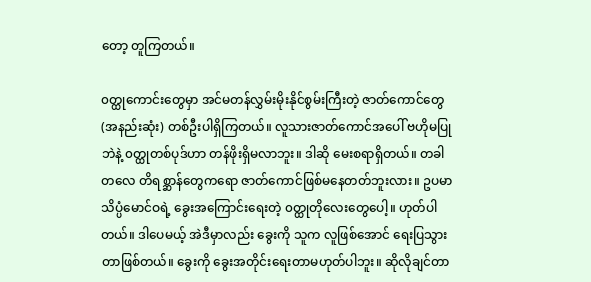တော့ တူကြတယ်။

၀တ္ထုကောင်းတွေမှာ အင်မတန်လွှမ်းမိုးနိုင်စွမ်းကြီးတဲ့ ဇာတ်ကောင်တွေ (အနည်းဆုံး) တစ်ဦးပါရှိကြတယ်။ လူသားဇာတ်ကောင်အပေါ် ဗဟိုမပြုဘဲနဲ့ ၀တ္ထုတစ်ပုဒ်ဟာ တန်ဖိုးရှိမလာဘူး။ ဒါဆို မေးစရာရှိတယ်။ တခါတလေ တိရစ္ဆာန်တွေကရော ဇာတ်ကောင်ဖြစ်မနေတတ်ဘူးလား။ ဥပမာ သိပ္ပံမောင်ဝရဲ့ ခွေးအကြောင်းရေးတဲ့ ၀တ္ထုတိုလေးတွေပေါ့။ ဟုတ်ပါတယ်။ ဒါပေမယ့် အဲဒီမှာလည်း ခွေးကို သူက လူဖြစ်အောင် ရေးပြသွားတာဖြစ်တယ်။ ခွေးကို ခွေးအတိုင်းရေးတာမဟုတ်ပါဘူး။ ဆိုလိုချင်တာ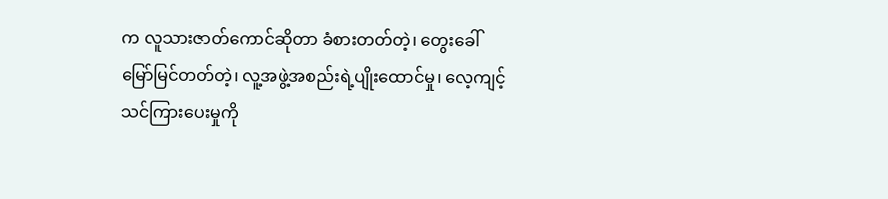က လူသားဇာတ်ကောင်ဆိုတာ ခံစားတတ်တဲ့၊ တွေးခေါ်မြော်မြင်တတ်တဲ့၊ လူ့အဖွဲ့အစည်းရဲ့ပျိုးထောင်မှု၊ လေ့ကျင့်သင်ကြားပေးမှုကို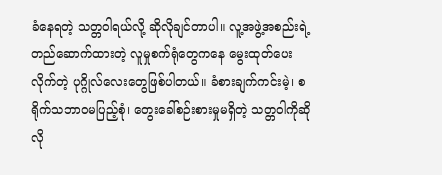ခံနေရတဲ့ သတ္တဝါရယ်လို့ ဆိုလိုချင်တာပါ။ လူ့အဖွဲ့အစည်းရဲ့တည်ဆောက်ထားတဲ့ လူမှုစက်ရုံတွေကနေ မွေးထုတ်ပေးလိုက်တဲ့ ပုဂ္ဂိုလ်လေးတွေဖြစ်ပါတယ်။ ခံစားချက်ကင်းမဲ့၊ စရိုက်သဘာဝမပြည့်စုံ၊ တွေးခေါ်စဉ်းစားမှုမရှိတဲ့ သတ္တဝါကိုဆိုလို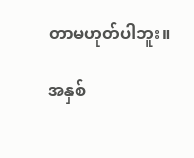တာမဟုတ်ပါဘူး။

အနှစ်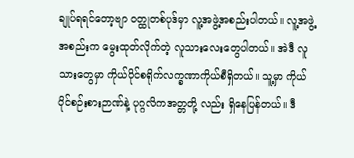ချုပ်ရရင်တော့ဗျာ ၀တ္ထုတစ်ပုဒ်မှာ လူ့အဖွဲ့အစည်းပါတယ်။ လူ့အဖွဲ့အစည်းက မွေးထုတ်လိုက်တဲ့ လူသားလေးတွေပါတယ်။ အဲဒီ လူသားတွေမှာ ကိုယ်ပိုင်စရိုက်လက္ခဏာကိုယ်စီရှိတယ်။ သူ့မှာ ကိုယ်ပိုင်စဉ်းစားဉာဏ်နဲ့ ပုဂ္ဂလိကအတ္တတို့ လည်း ရှိနေပြန်တယ်။ ဒီ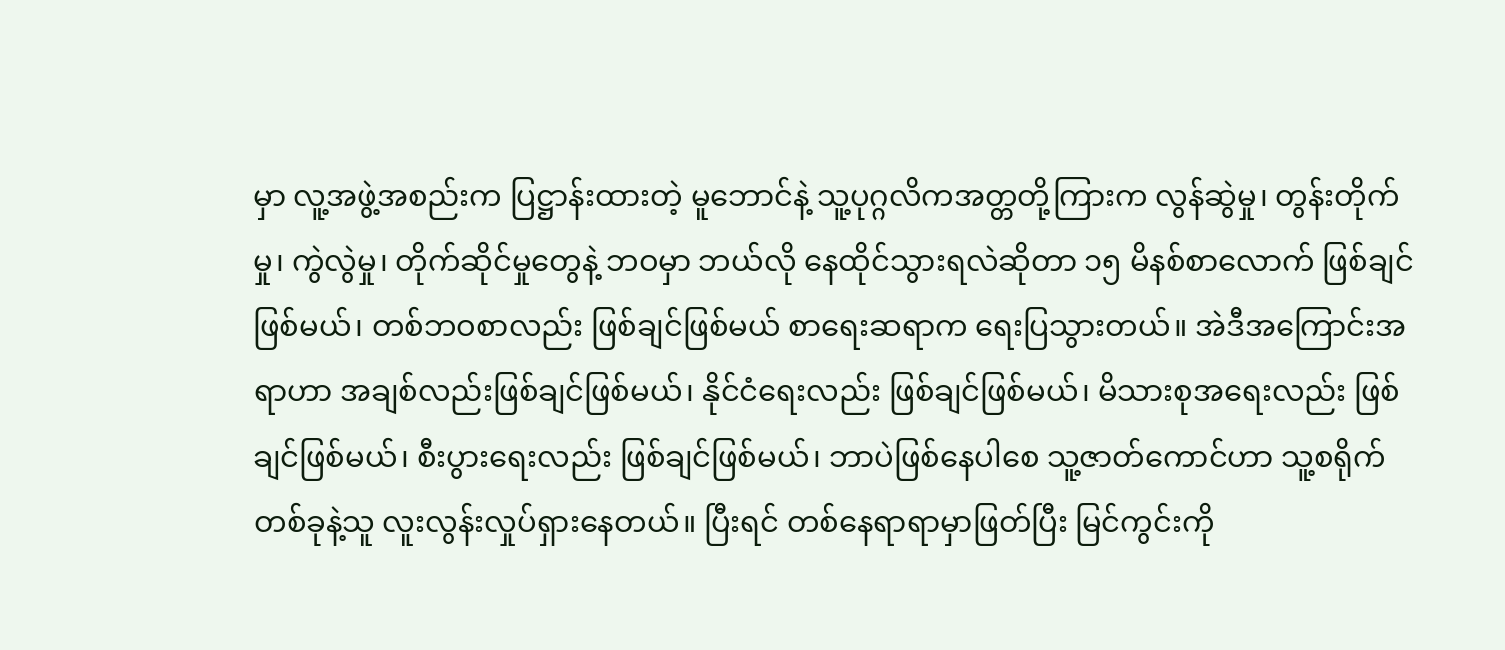မှာ လူ့အဖွဲ့အစည်းက ပြဋ္ဌာန်းထားတဲ့ မူဘောင်နဲ့ သူ့ပုဂ္ဂလိကအတ္တတို့ကြားက လွန်ဆွဲမှု၊ တွန်းတိုက်မှု၊ ကွဲလွဲမှု၊ တိုက်ဆိုင်မှုတွေနဲ့ ဘဝမှာ ဘယ်လို နေထိုင်သွားရလဲဆိုတာ ၁၅ မိနစ်စာလောက် ဖြစ်ချင်ဖြစ်မယ်၊ တစ်ဘဝစာလည်း ဖြစ်ချင်ဖြစ်မယ် စာရေးဆရာက ရေးပြသွားတယ်။ အဲဒီအကြောင်းအရာဟာ အချစ်လည်းဖြစ်ချင်ဖြစ်မယ်၊ နိုင်ငံရေးလည်း ဖြစ်ချင်ဖြစ်မယ်၊ မိသားစုအရေးလည်း ဖြစ်ချင်ဖြစ်မယ်၊ စီးပွားရေးလည်း ဖြစ်ချင်ဖြစ်မယ်၊ ဘာပဲဖြစ်နေပါစေ သူ့ဇာတ်ကောင်ဟာ သူ့စရိုက်တစ်ခုနဲ့သူ လူးလွန်းလှုပ်ရှားနေတယ်။ ပြီးရင် တစ်နေရာရာမှာဖြတ်ပြီး မြင်ကွင်းကို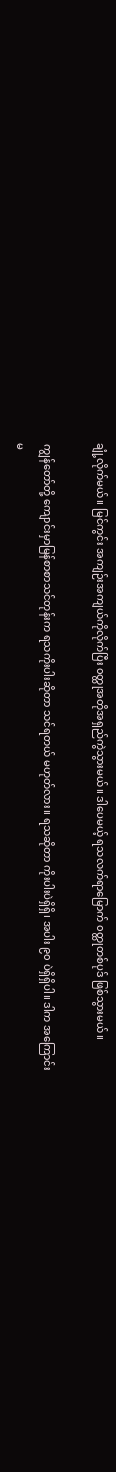ချုံ့လိုက်မယ်။ မြင်ကွင်း အကျဉ်းအကျယ်ကိုလိုက်ပြီး ၀တ္ထုအတိုအရှည်ကွဲသွားမယ်။ ဒါပေမယ့် ရသလက်ရာမြောက် ၀တ္ထုတစ်ပုဒ် ဖြစ်သွားမယ်။

ကျွန်တော်တို့ ကျောင်းမှာမြန်စာစာသင်တုန်းက ရသကိုးပါးဆိုတာ သင်ရတယ် မဟုတ်လား။ ရသဆိုတာ ကိုးပါးပဲရှိရှိ၊ အပါး ၉၀ ပဲရှိရှိပါ။ ဒါက အကြောင်းမ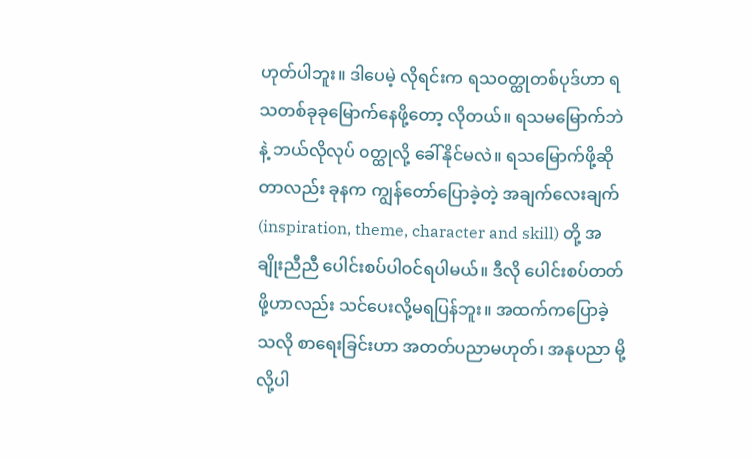ဟုတ်ပါဘူး။ ဒါပေမဲ့ လိုရင်းက ရသဝတ္ထုတစ်ပုဒ်ဟာ ရသတစ်ခုခုမြောက်နေဖို့တော့ လိုတယ်။ ရသမမြောက်ဘဲနဲ့ ဘယ်လိုလုပ် ၀တ္ထုလို့ ခေါ်နိုင်မလဲ။ ရသမြောက်ဖို့ဆိုတာလည်း ခုနက ကျွန်တော်ပြောခဲ့တဲ့ အချက်လေးချက် (inspiration, theme, character and skill) တို့ အချိုးညီညီ ပေါင်းစပ်ပါဝင်ရပါမယ်။ ဒီလို ပေါင်းစပ်တတ်ဖို့ဟာလည်း သင်ပေးလို့မရပြန်ဘူး။ အထက်ကပြောခဲ့သလို စာရေးခြင်းဟာ အတတ်ပညာမဟုတ်၊ အနုပညာ မို့လို့ပါ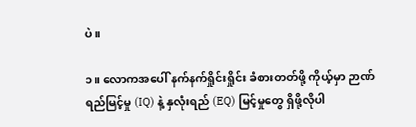ပဲ။

၁။ လောကအပေါ် နက်နက်ရှိုင်းရှိုင်း ခံစားတတ်ဖို့ ကိုယ့်မှာ ဉာဏ်ရည်မြင့်မှု (IQ) နဲ့ နှလုံးရည် (EQ) မြင့်မှုတွေ ရှိဖို့လိုပါ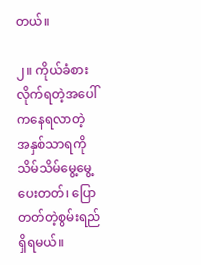တယ်။

၂။ ကိုယ်ခံစားလိုက်ရတဲ့အပေါ်ကနေရလာတဲ့ အနှစ်သာရကို သိမ်သိမ်မွေ့မွေ့ပေးတတ်၊ ပြောတတ်တဲ့စွမ်းရည်ရှိရမယ်။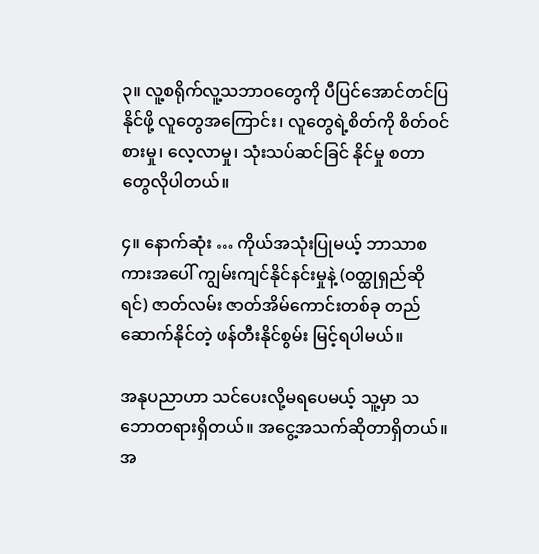၃။ လူ့စရိုက်လူ့သဘာဝတွေကို ပီပြင်အောင်တင်ပြနိုင်ဖို့ လူတွေအကြောင်း၊ လူတွေရဲ့စိတ်ကို စိတ်ဝင်စားမှု၊ လေ့လာမှု၊ သုံးသပ်ဆင်ခြင် နိုင်မှု စတာတွေလိုပါတယ်။

၄။ နောက်ဆုံး … ကိုယ်အသုံးပြုမယ့် ဘာသာစကားအပေါ် ကျွမ်းကျင်နိုင်နင်းမှုနဲ့ (၀တ္ထုရှည်ဆိုရင်) ဇာတ်လမ်း ဇာတ်အိမ်ကောင်းတစ်ခု တည်ဆောက်နိုင်တဲ့ ဖန်တီးနိုင်စွမ်း မြင့်ရပါမယ်။

အနုပညာဟာ သင်ပေးလို့မရပေမယ့် သူ့မှာ သဘောတရားရှိတယ်။ အငွေ့အသက်ဆိုတာရှိတယ်။ အ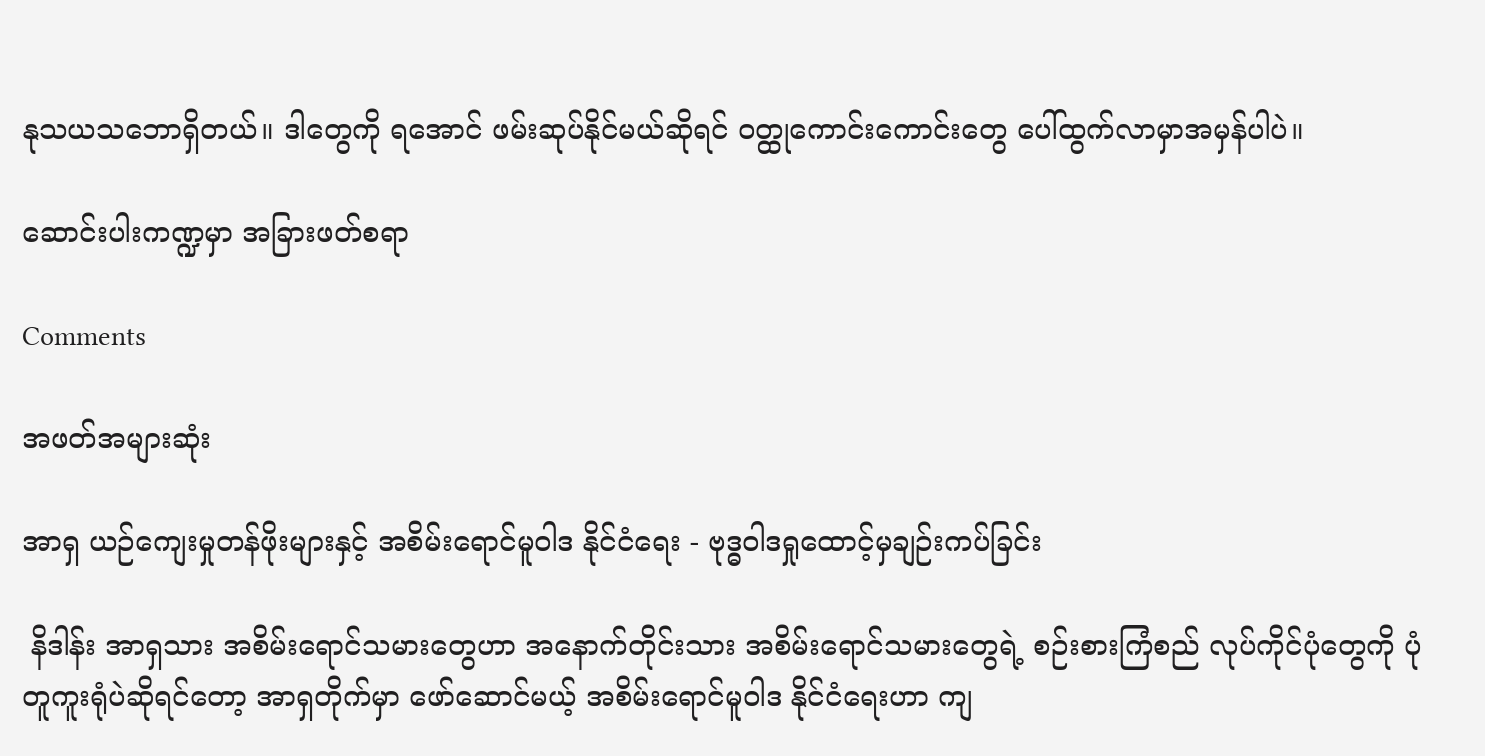နုသယသဘောရှိတယ်။ ဒါတွေကို ရအောင် ဖမ်းဆုပ်နိုင်မယ်ဆိုရင် ၀တ္ထုကောင်းကောင်းတွေ ပေါ်ထွက်လာမှာအမှန်ပါပဲ။

ဆောင်းပါးကဏ္ဍမှာ အခြားဖတ်စရာ

Comments

အဖတ်အများဆုံး

အာရှ ယဉ်ကျေးမှုတန်ဖိုးများနှင့် အစိမ်းရောင်မူဝါဒ နိုင်ငံရေး - ဗုဒ္ဓဝါဒရှုထောင့်မှချဉ်းကပ်ခြင်း

 နိဒါန်း အာရှသား အစိမ်းရောင်သမားတွေဟာ အနောက်တိုင်းသား အစိမ်းရောင်သမားတွေရဲ့ စဉ်းစားကြံစည် လုပ်ကိုင်ပုံတွေကို ပုံတူကူးရုံပဲဆိုရင်တော့ အာရှတိုက်မှာ ဖော်ဆောင်မယ့် အစိမ်းရောင်မူဝါဒ နိုင်ငံရေးဟာ ကျ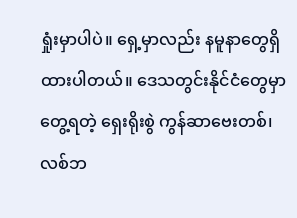ရှုံးမှာပါပဲ။ ရှေ့မှာလည်း နမူနာတွေရှိထားပါတယ်။ ဒေသတွင်းနိုင်ငံတွေမှာတွေ့ရတဲ့ ရှေးရိုးစွဲ ကွန်ဆာဗေးတစ်၊ လစ်ဘ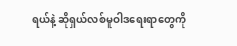ရယ်နဲ့ ဆိုရှယ်လစ်မူဝါဒရေးရာတွေကို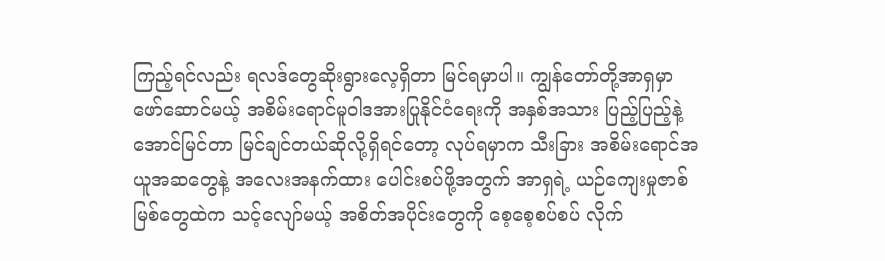ကြည့်ရင်လည်း ရလဒ်တွေဆိုးရွားလေ့ရှိတာ မြင်ရမှာပါ။ ကျွန်တော်တို့အာရှမှာ ဖော်ဆောင်မယ့် အစိမ်းရောင်မူဝါဒအားပြုနိုင်ငံရေးကို အနှစ်အသား ပြည့်ပြည့်နဲ့ အောင်မြင်တာ မြင်ချင်တယ်ဆိုလို့ရှိရင်တော့ လုပ်ရမှာက သီးခြား အစိမ်းရောင်အယူအဆတွေနဲ့ အလေးအနက်ထား ပေါင်းစပ်ဖို့အတွက် အာရှရဲ့ ယဉ်ကျေးမှုဇာစ်မြစ်တွေထဲက သင့်လျော်မယ့် အစိတ်အပိုင်းတွေကို စေ့စေ့စပ်စပ် လိုက်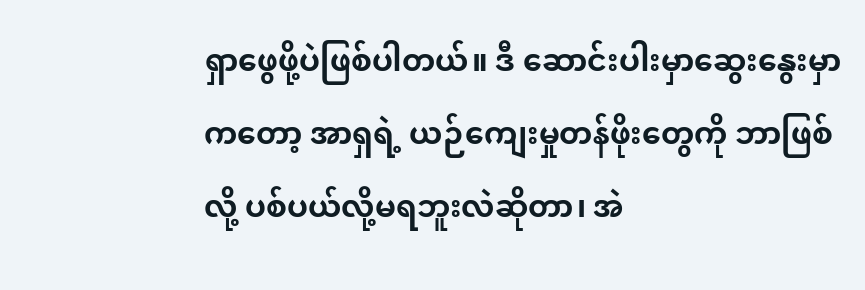ရှာဖွေဖို့ပဲဖြစ်ပါတယ်။ ဒီ ဆောင်းပါးမှာဆွေးနွေးမှာကတော့ အာရှရဲ့ ယဉ်ကျေးမှုတန်ဖိုးတွေကို ဘာဖြစ်လို့ ပစ်ပယ်လို့မရဘူးလဲဆိုတာ၊ အဲ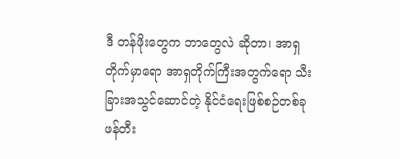ဒီ တန်ဖိုးတွေက ဘာတွေလဲ ဆိုတာ၊ အာရှတိုက်မှာရော အာရှတိုက်ကြီးအတွက်ရော သီးခြားအသွင်ဆောင်တဲ့ နိုင်ငံရေးဖြစ်စဉ်တစ်ခု ဖန်တီး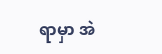ရာမှာ အဲ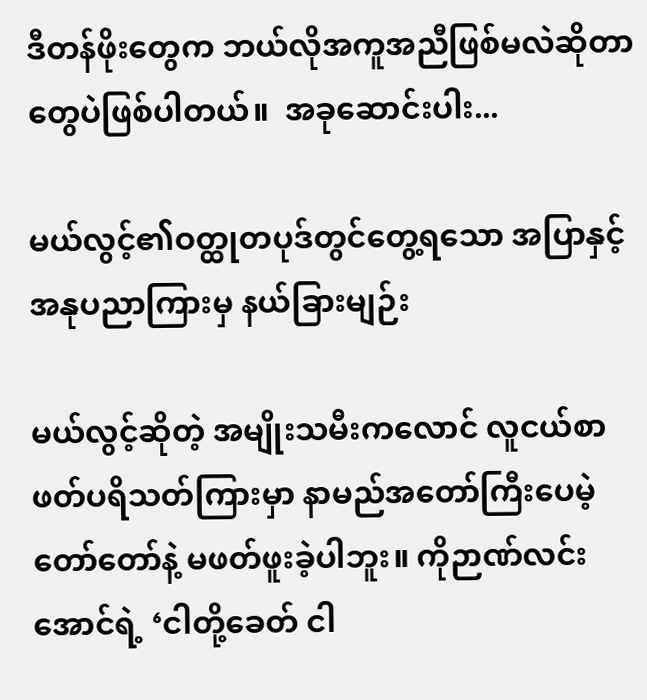ဒီတန်ဖိုးတွေက ဘယ်လိုအကူအညီဖြစ်မလဲဆိုတာတွေပဲဖြစ်ပါတယ်။  အခုဆောင်းပါး...

မယ်လွင့်၏ဝတ္ထုတပုဒ်တွင်တွေ့ရသော အပြာနှင့် အနုပညာကြားမှ နယ်ခြားမျဉ်း

မယ်လွင့်ဆိုတဲ့ အမျိုးသမီးကလောင် လူငယ်စာဖတ်ပရိသတ်ကြားမှာ နာမည်အတော်ကြီးပေမဲ့ တော်တော်နဲ့ မဖတ်ဖူးခဲ့ပါဘူး။ ကိုဉာဏ်လင်းအောင်ရဲ့ ‘ငါတို့ခေတ် ငါ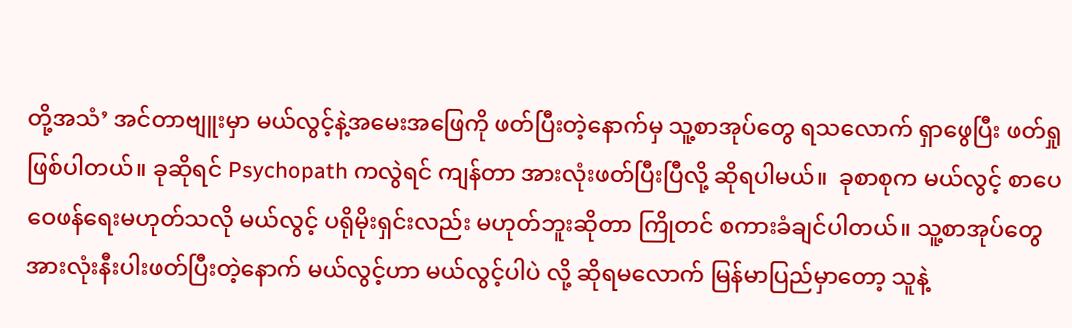တို့အသံ’ အင်တာဗျူးမှာ မယ်လွင့်နဲ့အမေးအဖြေကို ဖတ်ပြီးတဲ့နောက်မှ သူ့စာအုပ်တွေ ရသလောက် ရှာဖွေပြီး ဖတ်ရှုဖြစ်ပါတယ်။ ခုဆိုရင် Psychopath ကလွဲရင် ကျန်တာ အားလုံးဖတ်ပြီးပြီလို့ ဆိုရပါမယ်။  ခုစာစုက မယ်လွင့် စာပေဝေဖန်ရေးမဟုတ်သလို မယ်လွင့် ပရိုမိုးရှင်းလည်း မဟုတ်ဘူးဆိုတာ ကြိုတင် စကားခံချင်ပါတယ်။ သူ့စာအုပ်တွေ အားလုံးနီးပါးဖတ်ပြီးတဲ့နောက် မယ်လွင့်ဟာ မယ်လွင့်ပါပဲ လို့ ဆိုရမလောက် မြန်မာပြည်မှာတော့ သူနဲ့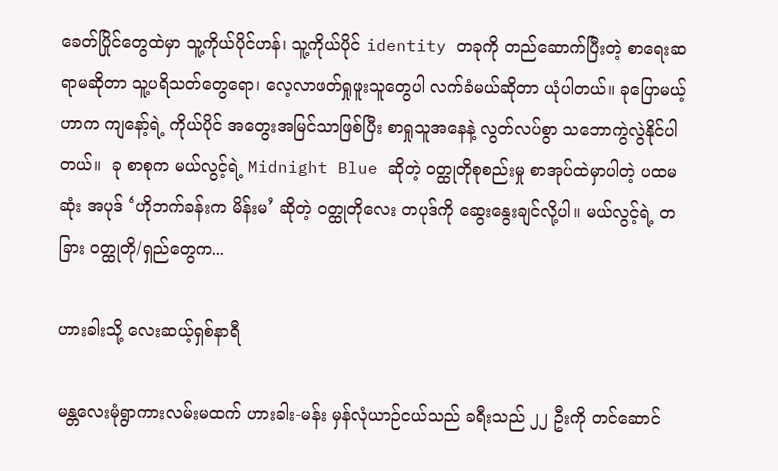ခေတ်ပြိုင်တွေထဲမှာ သူ့ကိုယ်ပိုင်ဟန်၊ သူ့ကိုယ်ပိုင် identity တခုကို တည်ဆောက်ပြီးတဲ့ စာရေးဆရာမဆိုတာ သူ့ပရိသတ်တွေရော၊ လေ့လာဖတ်ရှုဖူးသူတွေပါ လက်ခံမယ်ဆိုတာ ယုံပါတယ်။ ခုပြောမယ့်ဟာက ကျနော့်ရဲ့ ကိုယ်ပိုင် အတွေးအမြင်သာဖြစ်ပြီး စာရှုသူအနေနဲ့ လွတ်လပ်စွာ သဘောကွဲလွဲနိုင်ပါတယ်။  ခု စာစုက မယ်လွင့်ရဲ့ Midnight Blue ဆိုတဲ့ ဝတ္ထုတိုစုစည်းမှု စာအုပ်ထဲမှာပါတဲ့ ပထမဆုံး အပုဒ် ‘ဟိုဘက်ခန်းက မိန်းမ’ ဆိုတဲ့ ဝတ္ထုတိုလေး တပုဒ်ကို ဆွေးနွေးချင်လို့ပါ။ မယ်လွင့်ရဲ့ တခြား ဝတ္ထုတို/ရှည်တွေက...

ဟားခါးသို့ လေးဆယ့်ရှစ်နာရီ

မန္တလေးမုံရွာကားလမ်းမထက် ဟားခါး-မန်း မှန်လုံယာဉ်ငယ်သည် ခရီးသည် ၂၂ ဦးကို တင်ဆောင်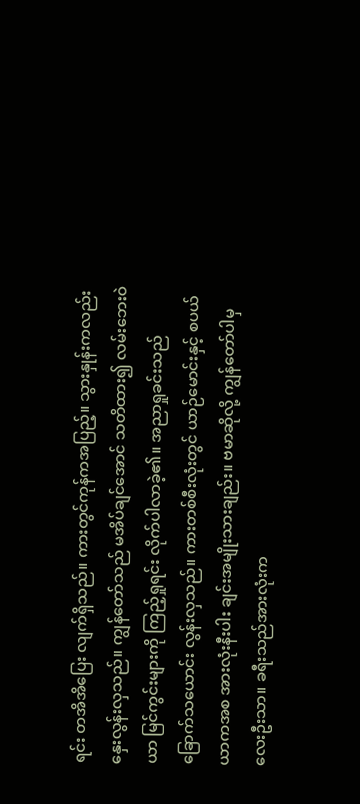ရင်း တအိအိပြေး လျက်ရှိသည်။ ကားတွင်ကုန်ကအပြည့်။ သွားနှုန်းကလည်း နှေးလွန်းလှသည်။ ကျွန်တော်သည် မအိပ်ချင်အောင် သတိထား၍ လမ်းဘေးဝဲယာ မြင်ကွင်းများကို ကြည့်ရှုရင်း လိုက်ပါလာခဲ့၏။ အညာရှုခင်းသည် ခြောက်သယောင်း လွန်းလှသည်။ ကားတစ်စီးလုံးတွင် ယာဉ်မောင်းနှင့် စပယ်ယာကအစ အားလုံးနီးပါး ချင်းအမျိုးသားချည်း။ ဗမာဆိုလို့ ကျွန်တော်ပါမှ လေးဦးသာ။ ခရီးသည်အားလုံးက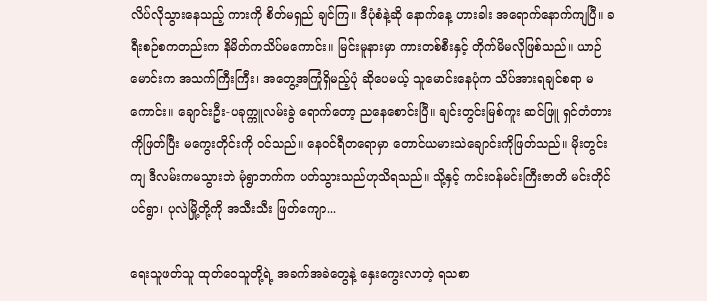လိပ်လိုသွားနေသည့် ကားကို စိတ်မရှည် ချင်ကြ။ ဒီပုံစံနဲ့ဆို နောက်နေ့ ဟားခါး အရောက်နောက်ကျပြီ။ ခရီးစဉ်စကတည်းက နိမိတ်ကသိပ်မကောင်း။ မြင်းမူနားမှာ ကားတစ်စီးနှင့် တိုက်မိမလိုဖြစ်သည်။ ယာဉ်မောင်းက အသက်ကြီးကြီး၊ အတွေ့အကြုံရှိမည့်ပုံ ဆိုပေမယ့် သူမောင်းနေပုံက သိပ်အားရချင်စရာ မကောင်း။ ချောင်းဦး-ပခုက္ကူလမ်းခွဲ ရောက်တော့ ညနေစောင်းပြီ။ ချင်းတွင်းမြစ်ကူး ဆင်ဖြူ ရှင်တံတားကိုဖြတ်ပြီး မကွေးတိုင်းကို ဝင်သည်။ နေဝင်ရီတရောမှာ တောင်ယမားသဲချောင်းကိုဖြတ်သည်။ မိုးတွင်းကျ ဒီလမ်းကမသွားဘဲ မုံရွာဘက်က ပတ်သွားသည်ဟုသိရသည်။ သို့နှင့် ကင်းဝန်မင်းကြီးဇာတိ မင်းတိုင်ပင်ရွာ၊ ပုလဲမြို့တို့ကို အသီးသီး ဖြတ်ကျော...

ရေးသူဖတ်သူ ထုတ်ဝေသူတို့ရဲ့ အခက်အခဲတွေနဲ့ နှေးကွေးလာတဲ့ ရသစာ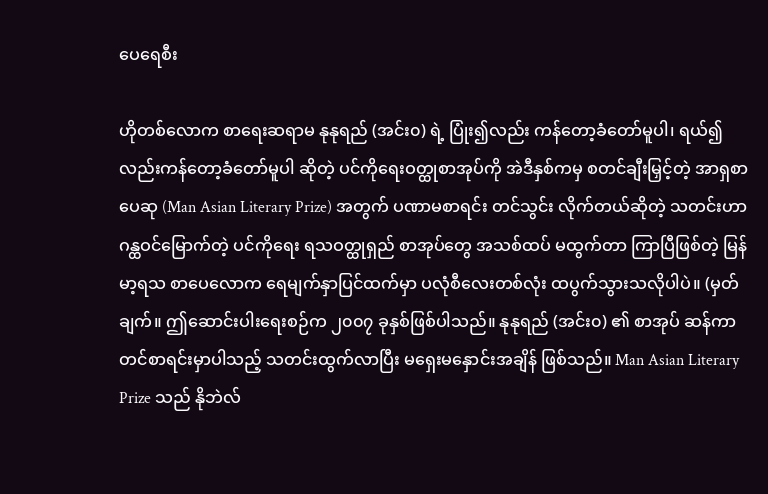ပေရေစီး

ဟိုတစ်လောက စာရေးဆရာမ နုနုရည် (အင်း၀) ရဲ့ ပြုံး၍လည်း ကန်တော့ခံတော်မူပါ၊ ရယ်၍လည်းကန်တော့ခံတော်မူပါ ဆိုတဲ့ ပင်ကိုရေးဝတ္ထုစာအုပ်ကို အဲဒီနှစ်ကမှ စတင်ချီးမြှင့်တဲ့ အာရှစာပေဆု (Man Asian Literary Prize) အတွက် ပဏာမစာရင်း တင်သွင်း လိုက်တယ်ဆိုတဲ့ သတင်းဟာ ဂန္ထဝင်မြောက်တဲ့ ပင်ကိုရေး ရသဝတ္ထုရှည် စာအုပ်တွေ အသစ်ထပ် မထွက်တာ ကြာပြီဖြစ်တဲ့ မြန်မာ့ရသ စာပေလောက ရေမျက်နှာပြင်ထက်မှာ ပလုံစီလေးတစ်လုံး ထပွက်သွားသလိုပါပဲ။ (မှတ်ချက်။ ဤဆောင်းပါးရေးစဉ်က ၂၀၀၇ ခုနှစ်ဖြစ်ပါသည်။ နုနုရည် (အင်း၀) ၏ စာအုပ် ဆန်ကာတင်စာရင်းမှာပါသည့် သတင်းထွက်လာပြီး မရှေးမနှောင်းအချိန် ဖြစ်သည်။ Man Asian Literary Prize သည် နိုဘဲလ်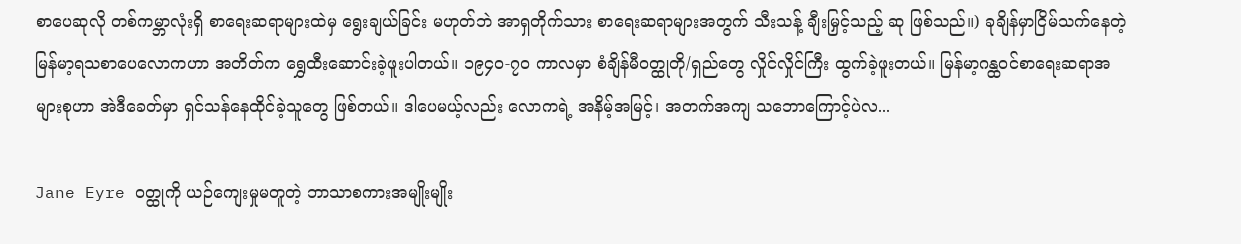စာပေဆုလို တစ်ကမ္ဘာလုံးရှိ စာရေးဆရာများထဲမှ ရွေးချယ်ခြင်း မဟုတ်ဘဲ အာရှတိုက်သား စာရေးဆရာများအတွက် သီးသန့် ချီးမြှင့်သည့် ဆု ဖြစ်သည်။) ခုချိန်မှာငြိမ်သက်နေတဲ့ မြန်မာ့ရသစာပေလောကဟာ အတိတ်က ရွှေထီးဆောင်းခဲ့ဖူးပါတယ်။ ၁၉၄၀-၇၀ ကာလမှာ စံချိန်မီဝတ္ထုတို/ရှည်တွေ လှိုင်လှိုင်ကြီး ထွက်ခဲ့ဖူးတယ်။ မြန်မာ့ဂန္ထဝင်စာရေးဆရာအများစုဟာ အဲဒီခေတ်မှာ ရှင်သန်နေထိုင်ခဲ့သူတွေ ဖြစ်တယ်။ ဒါပေမယ့်လည်း လောကရဲ့ အနိမ့်အမြင့်၊ အတက်အကျ သဘောကြောင့်ပဲလ...

Jane Eyre ဝတ္ထုကို ယဉ်ကျေးမှုမတူတဲ့ ဘာသာစကားအမျိုးမျိုး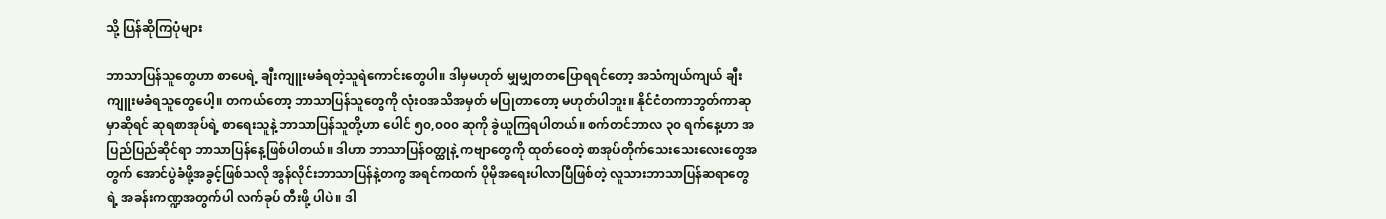သို့ ပြန်ဆိုကြပုံများ

ဘာသာပြန်သူတွေဟာ စာပေရဲ့ ချီးကျူးမခံရတဲ့သူရဲကောင်းတွေပါ။ ဒါမှမဟုတ် မျှမျှတတပြောရရင်တော့ အသံကျယ်ကျယ် ချီးကျူးမခံရသူတွေပေါ့။ တကယ်တော့ ဘာသာပြန်သူတွေကို လုံးဝအသိအမှတ် မပြုတာတော့ မဟုတ်ပါဘူး။ နိုင်ငံတကာဘွတ်ကာဆုမှာဆိုရင် ဆုရစာအုပ်ရဲ့ စာရေးသူနဲ့ ဘာသာပြန်သူတို့ဟာ ပေါင် ၅၀,၀၀၀ ဆုကို ခွဲယူကြရပါတယ်။ စက်တင်ဘာလ ၃၀ ရက်နေ့ဟာ အပြည်ပြည်ဆိုင်ရာ ဘာသာပြန်နေ့ဖြစ်ပါတယ်။ ဒါဟာ ဘာသာပြန်ဝတ္ထုနဲ့ ကဗျာတွေကို ထုတ်ဝေတဲ့ စာအုပ်တိုက်သေးသေးလေးတွေအတွက် အောင်ပွဲခံဖို့အခွင့်ဖြစ်သလို အွန်လိုင်းဘာသာပြန်နဲ့တကွ အရင်ကထက် ပိုမိုအရေးပါလာပြီဖြစ်တဲ့ လူသားဘာသာပြန်ဆရာတွေရဲ့ အခန်းကဏ္ဍအတွက်ပါ လက်ခုပ် တီးဖို့ ပါပဲ။ ဒါ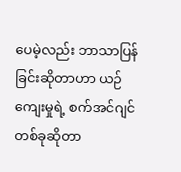ပေမဲ့လည်း ဘာသာပြန်ခြင်းဆိုတာဟာ ယဉ်ကျေးမှုရဲ့ စက်အင်ဂျင်တစ်ခုဆိုတာ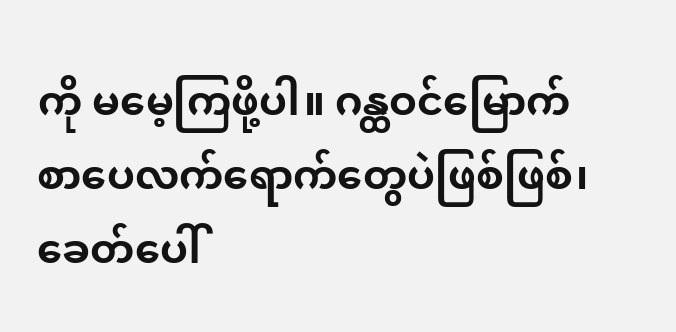ကို မမေ့ကြဖို့ပါ။ ဂန္ထဝင်မြောက် စာပေလက်ရောက်တွေပဲဖြစ်ဖြစ်၊ ခေတ်ပေါ်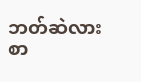ဘတ်ဆဲလားစာ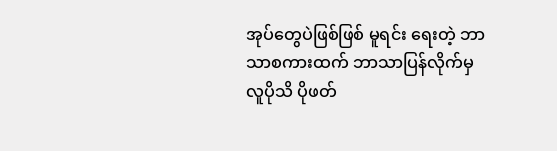အုပ်တွေပဲဖြစ်ဖြစ် မူရင်း ရေးတဲ့ ဘာသာစကားထက် ဘာသာပြန်လိုက်မှ လူပိုသိ ပိုဖတ်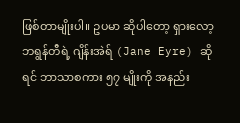ဖြစ်တာမျိုးပါ။ ဥပမာ ဆိုပါတော့ ရှားလော့ ဘရွန်တီရဲ့ ဂျိန်းအဲရ် (Jane Eyre) ဆိုရင် ဘာသာစကား ၅၇ မျိုးကို အနည်း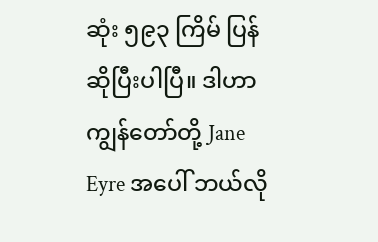ဆုံး ၅၉၃ ကြိမ် ပြန်ဆိုပြီးပါပြီ။ ဒါဟာ ကျွန်တော်တို့ Jane Eyre အပေါ် ဘယ်လို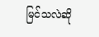မြင်သလဲဆို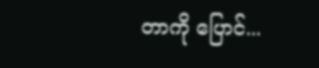တာကို ပြောင်...